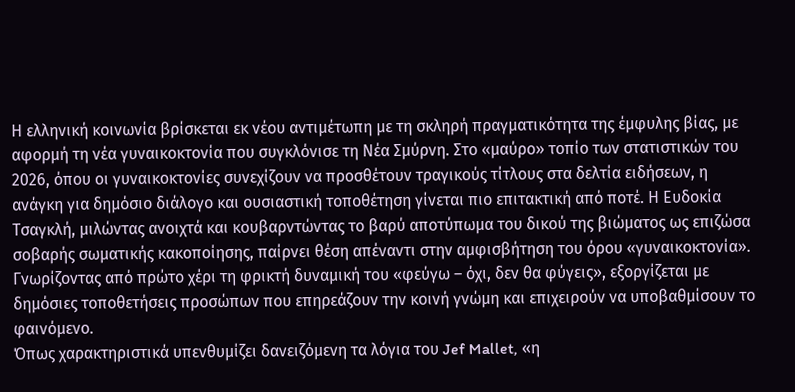Η ελληνική κοινωνία βρίσκεται εκ νέου αντιμέτωπη με τη σκληρή πραγματικότητα της έμφυλης βίας, με αφορμή τη νέα γυναικοκτονία που συγκλόνισε τη Νέα Σμύρνη. Στο «μαύρο» τοπίο των στατιστικών του 2026, όπου οι γυναικοκτονίες συνεχίζουν να προσθέτουν τραγικούς τίτλους στα δελτία ειδήσεων, η ανάγκη για δημόσιο διάλογο και ουσιαστική τοποθέτηση γίνεται πιο επιτακτική από ποτέ. Η Ευδοκία Τσαγκλή, μιλώντας ανοιχτά και κουβαρντώντας το βαρύ αποτύπωμα του δικού της βιώματος ως επιζώσα σοβαρής σωματικής κακοποίησης, παίρνει θέση απέναντι στην αμφισβήτηση του όρου «γυναικοκτονία». Γνωρίζοντας από πρώτο χέρι τη φρικτή δυναμική του «φεύγω – όχι, δεν θα φύγεις», εξοργίζεται με δημόσιες τοποθετήσεις προσώπων που επηρεάζουν την κοινή γνώμη και επιχειρούν να υποβαθμίσουν το φαινόμενο.
Όπως χαρακτηριστικά υπενθυμίζει δανειζόμενη τα λόγια του Jef Mallet, «η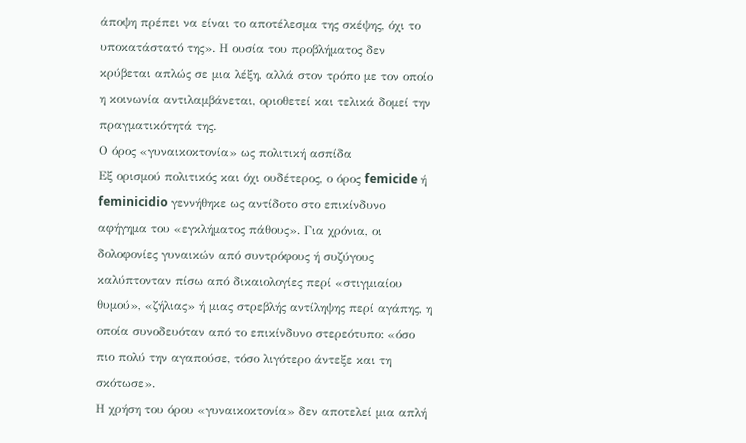άποψη πρέπει να είναι το αποτέλεσμα της σκέψης, όχι το υποκατάστατό της». Η ουσία του προβλήματος δεν κρύβεται απλώς σε μια λέξη, αλλά στον τρόπο με τον οποίο η κοινωνία αντιλαμβάνεται, οριοθετεί και τελικά δομεί την πραγματικότητά της.
Ο όρος «γυναικοκτονία» ως πολιτική ασπίδα
Εξ ορισμού πολιτικός και όχι ουδέτερος, ο όρος femicide ή feminicidio γεννήθηκε ως αντίδοτο στο επικίνδυνο αφήγημα του «εγκλήματος πάθους». Για χρόνια, οι δολοφονίες γυναικών από συντρόφους ή συζύγους καλύπτονταν πίσω από δικαιολογίες περί «στιγμιαίου θυμού», «ζήλιας» ή μιας στρεβλής αντίληψης περί αγάπης, η οποία συνοδευόταν από το επικίνδυνο στερεότυπο: «όσο πιο πολύ την αγαπούσε, τόσο λιγότερο άντεξε και τη σκότωσε».
Η χρήση του όρου «γυναικοκτονία» δεν αποτελεί μια απλή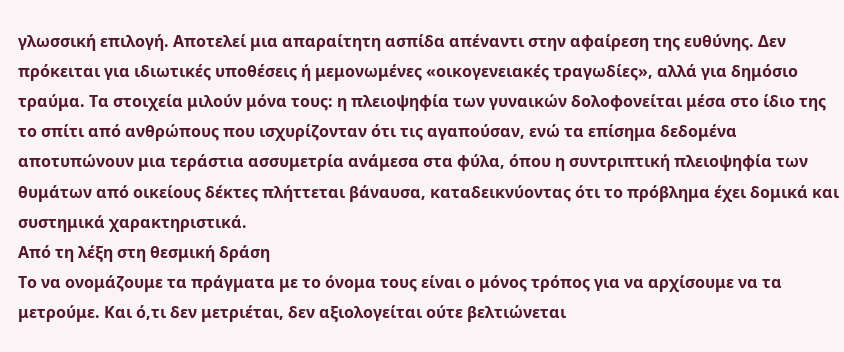γλωσσική επιλογή. Αποτελεί μια απαραίτητη ασπίδα απέναντι στην αφαίρεση της ευθύνης. Δεν πρόκειται για ιδιωτικές υποθέσεις ή μεμονωμένες «οικογενειακές τραγωδίες», αλλά για δημόσιο τραύμα. Τα στοιχεία μιλούν μόνα τους: η πλειοψηφία των γυναικών δολοφονείται μέσα στο ίδιο της το σπίτι από ανθρώπους που ισχυρίζονταν ότι τις αγαπούσαν, ενώ τα επίσημα δεδομένα αποτυπώνουν μια τεράστια ασσυμετρία ανάμεσα στα φύλα, όπου η συντριπτική πλειοψηφία των θυμάτων από οικείους δέκτες πλήττεται βάναυσα, καταδεικνύοντας ότι το πρόβλημα έχει δομικά και συστημικά χαρακτηριστικά.
Από τη λέξη στη θεσμική δράση
Το να ονομάζουμε τα πράγματα με το όνομα τους είναι ο μόνος τρόπος για να αρχίσουμε να τα μετρούμε. Και ό,τι δεν μετριέται, δεν αξιολογείται ούτε βελτιώνεται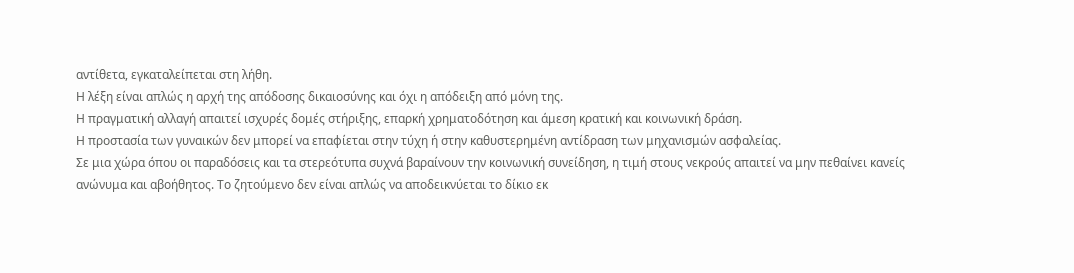αντίθετα, εγκαταλείπεται στη λήθη.
Η λέξη είναι απλώς η αρχή της απόδοσης δικαιοσύνης και όχι η απόδειξη από μόνη της.
Η πραγματική αλλαγή απαιτεί ισχυρές δομές στήριξης, επαρκή χρηματοδότηση και άμεση κρατική και κοινωνική δράση.
Η προστασία των γυναικών δεν μπορεί να επαφίεται στην τύχη ή στην καθυστερημένη αντίδραση των μηχανισμών ασφαλείας.
Σε μια χώρα όπου οι παραδόσεις και τα στερεότυπα συχνά βαραίνουν την κοινωνική συνείδηση, η τιμή στους νεκρούς απαιτεί να μην πεθαίνει κανείς ανώνυμα και αβοήθητος. Το ζητούμενο δεν είναι απλώς να αποδεικνύεται το δίκιο εκ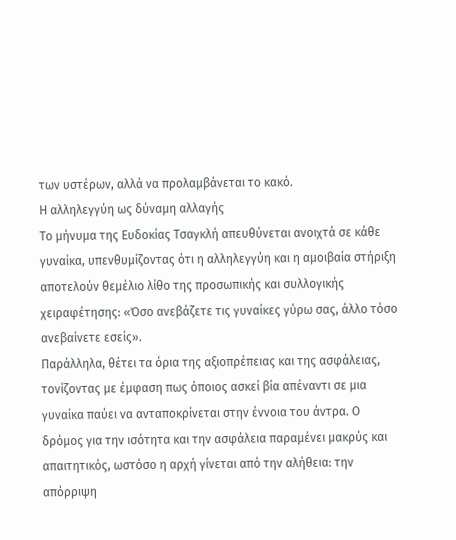των υστέρων, αλλά να προλαμβάνεται το κακό.
Η αλληλεγγύη ως δύναμη αλλαγής
Το μήνυμα της Ευδοκίας Τσαγκλή απευθύνεται ανοιχτά σε κάθε γυναίκα, υπενθυμίζοντας ότι η αλληλεγγύη και η αμοιβαία στήριξη αποτελούν θεμέλιο λίθο της προσωπικής και συλλογικής χειραφέτησης: «Όσο ανεβάζετε τις γυναίκες γύρω σας, άλλο τόσο ανεβαίνετε εσείς».
Παράλληλα, θέτει τα όρια της αξιοπρέπειας και της ασφάλειας, τονίζοντας με έμφαση πως όποιος ασκεί βία απέναντι σε μια γυναίκα παύει να ανταποκρίνεται στην έννοια του άντρα. Ο δρόμος για την ισότητα και την ασφάλεια παραμένει μακρύς και απαιτητικός, ωστόσο η αρχή γίνεται από την αλήθεια: την απόρριψη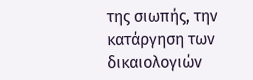της σιωπής, την κατάργηση των δικαιολογιών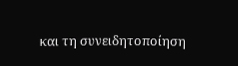και τη συνειδητοποίηση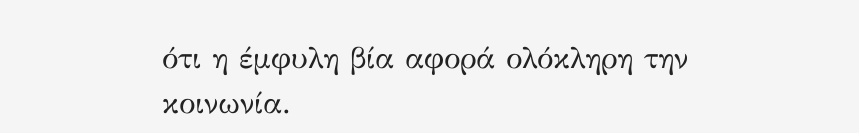ότι η έμφυλη βία αφορά ολόκληρη την κοινωνία.